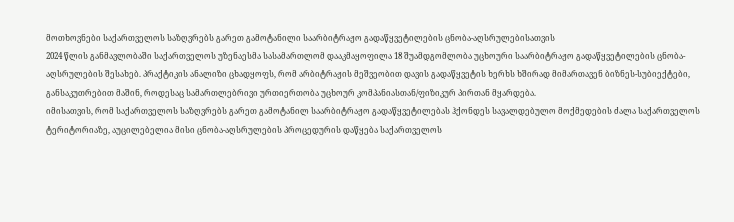მოთხოვნები საქართველოს საზღვრებს გარეთ გამოტანილი საარბიტრაჟო გადაწყვეტილების ცნობა-აღსრულებისათვის
2024 წლის განმავლობაში საქართველოს უზენაესმა სასამართლომ დააკმაყოფილა 18 შუამდგომლობა უცხოური საარბიტრაჟო გადაწყვეტილების ცნობა-აღსრულების შესახებ. პრაქტიკის ანალიზი ცხადყოფს, რომ არბიტრაჟის მეშვეობით დავის გადაწყვეტის ხერხს ხშირად მიმართავენ ბიზნეს-სუბიექტები, განსაკუთრებით მაშინ, როდესაც სამართლებრივი ურთიერთობა უცხოურ კომპანიასთან/ფიზიკურ პირთან მყარდება.
იმისათვის, რომ საქართველოს საზღვრებს გარეთ გამოტანილ საარბიტრაჟო გადაწყვეტილებას ჰქონდეს სავალდებულო მოქმედების ძალა საქართველოს ტერიტორიაზე, აუცილებელია მისი ცნობა-აღსრულების პროცედურის დაწყება საქართველოს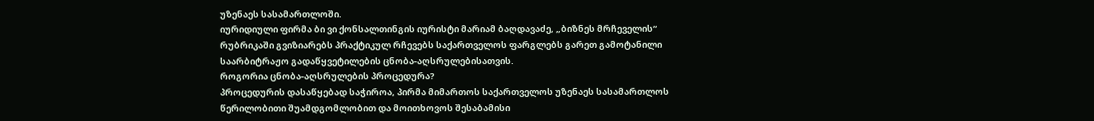უზენაეს სასამართლოში.
იურიდიული ფირმა ბი ვი ქონსალთინგის იურისტი მარიამ ბაღდავაძე, „ბიზნეს მრჩეველის“ რუბრიკაში გვიზიარებს პრაქტიკულ რჩევებს საქართველოს ფარგლებს გარეთ გამოტანილი საარბიტრაჟო გადაწყვეტილების ცნობა-აღსრულებისათვის.
როგორია ცნობა-აღსრულების პროცედურა?
პროცედურის დასაწყებად საჭიროა, პირმა მიმართოს საქართველოს უზენაეს სასამართლოს წერილობითი შუამდგომლობით და მოითხოვოს შესაბამისი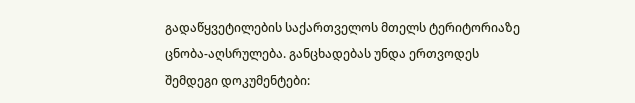გადაწყვეტილების საქართველოს მთელს ტერიტორიაზე ცნობა-აღსრულება. განცხადებას უნდა ერთვოდეს შემდეგი დოკუმენტები: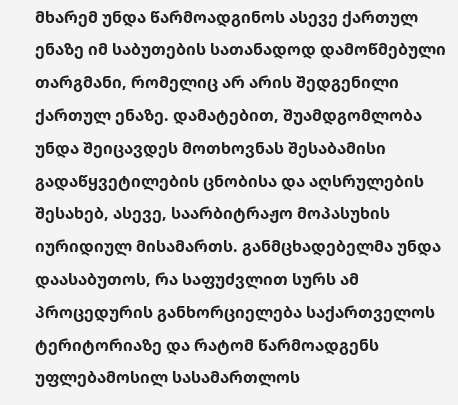მხარემ უნდა წარმოადგინოს ასევე ქართულ ენაზე იმ საბუთების სათანადოდ დამოწმებული თარგმანი, რომელიც არ არის შედგენილი ქართულ ენაზე. დამატებით, შუამდგომლობა უნდა შეიცავდეს მოთხოვნას შესაბამისი გადაწყვეტილების ცნობისა და აღსრულების შესახებ, ასევე, საარბიტრაჟო მოპასუხის იურიდიულ მისამართს. განმცხადებელმა უნდა დაასაბუთოს, რა საფუძვლით სურს ამ პროცედურის განხორციელება საქართველოს ტერიტორიაზე და რატომ წარმოადგენს უფლებამოსილ სასამართლოს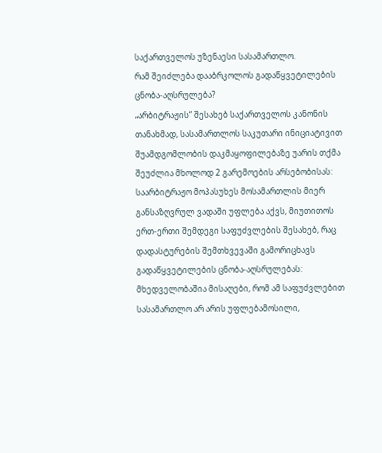საქართველოს უზენაესი სასამართლო.
რამ შეიძლება დააბრკოლოს გადაწყვეტილების ცნობა-აღსრულება?
„არბიტრაჟის“ შესახებ საქართველოს კანონის თანახმად, სასამართლოს საკუთარი ინიციატივით შუამდგომლობის დაკმაყოფილებაზე უარის თქმა შეუძლია მხოლოდ 2 გარემოების არსებობისას:
საარბიტრაჟო მოპასუხეს მოსამართლის მიერ განსაზღვრულ ვადაში უფლება აქვს, მიუთითოს ერთ-ერთი შემდეგი საფუძვლების შესახებ, რაც დადასტურების შემთხვევაში გამორიცხავს გადაწყვეტილების ცნობა-აღსრულებას:
მხედველობაშია მისაღები, რომ ამ საფუძვლებით სასამართლო არ არის უფლებამოსილი,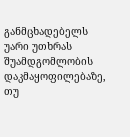განმცხადებელს უარი უთხრას შუამდგომლობის დაკმაყოფილებაზე, თუ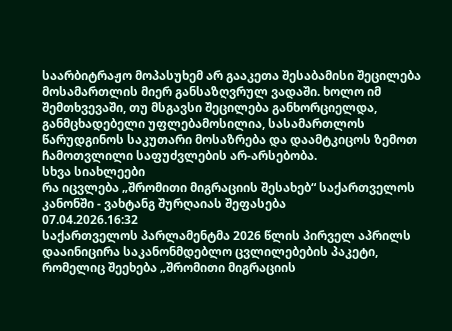საარბიტრაჟო მოპასუხემ არ გააკეთა შესაბამისი შეცილება მოსამართლის მიერ განსაზღვრულ ვადაში. ხოლო იმ შემთხვევაში, თუ მსგავსი შეცილება განხორციელდა, განმცხადებელი უფლებამოსილია, სასამართლოს წარუდგინოს საკუთარი მოსაზრება და დაამტკიცოს ზემოთ ჩამოთვლილი საფუძვლების არ-არსებობა.
სხვა სიახლეები
რა იცვლება „შრომითი მიგრაციის შესახებ“ საქართველოს კანონში - ვახტანგ შურღაიას შეფასება
07.04.2026.16:32
საქართველოს პარლამენტმა 2026 წლის პირველ აპრილს დააინიცირა საკანონმდებლო ცვლილებების პაკეტი, რომელიც შეეხება „შრომითი მიგრაციის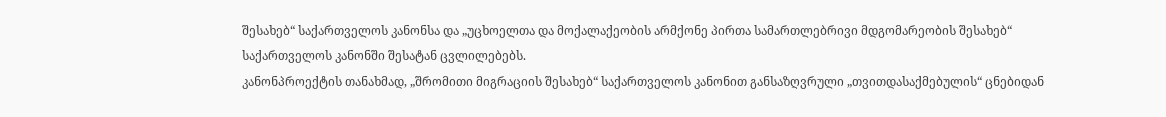შესახებ“ საქართველოს კანონსა და „უცხოელთა და მოქალაქეობის არმქონე პირთა სამართლებრივი მდგომარეობის შესახებ“ საქართველოს კანონში შესატან ცვლილებებს.
კანონპროექტის თანახმად, „შრომითი მიგრაციის შესახებ“ საქართველოს კანონით განსაზღვრული „თვითდასაქმებულის“ ცნებიდან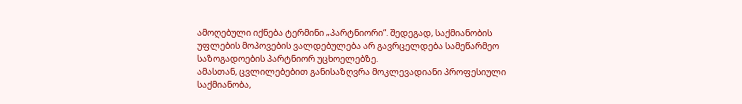ამოღებული იქნება ტერმინი „პარტნიორი“. შედეგად, საქმიანობის უფლების მოპოვების ვალდებულება არ გავრცელდება სამეწარმეო საზოგადოების პარტნიორ უცხოელებზე.
ამასთან, ცვლილებებით განისაზღვრა მოკლევადიანი პროფესიული საქმიანობა,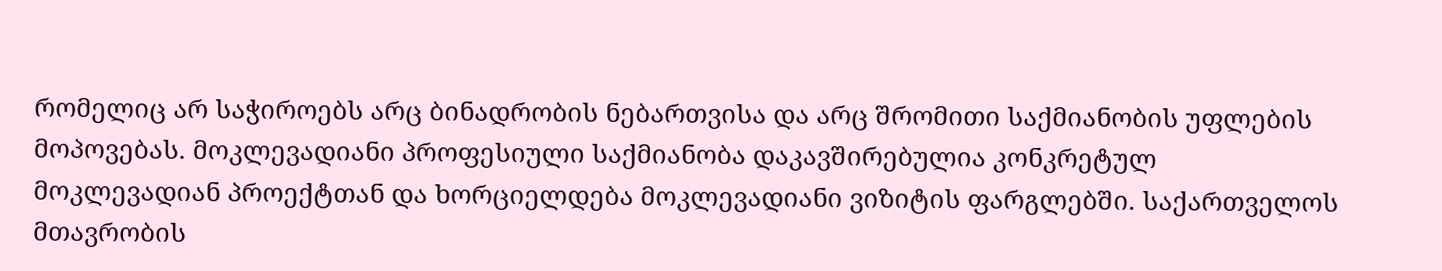რომელიც არ საჭიროებს არც ბინადრობის ნებართვისა და არც შრომითი საქმიანობის უფლების მოპოვებას. მოკლევადიანი პროფესიული საქმიანობა დაკავშირებულია კონკრეტულ მოკლევადიან პროექტთან და ხორციელდება მოკლევადიანი ვიზიტის ფარგლებში. საქართველოს მთავრობის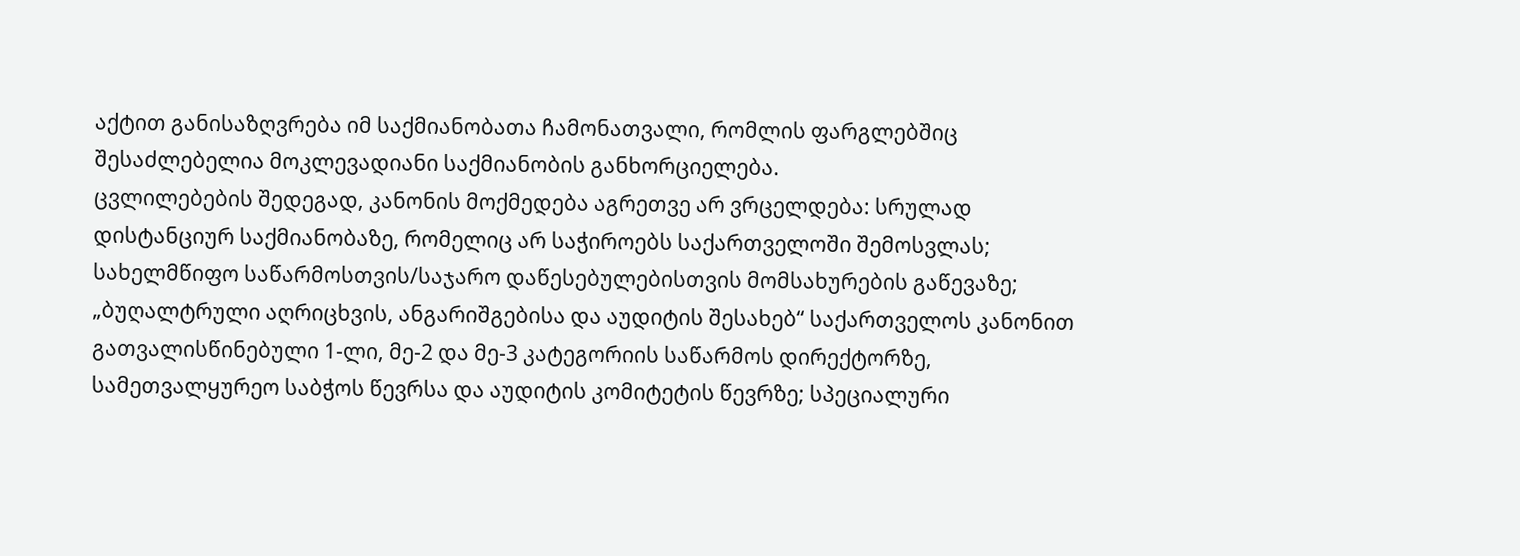აქტით განისაზღვრება იმ საქმიანობათა ჩამონათვალი, რომლის ფარგლებშიც შესაძლებელია მოკლევადიანი საქმიანობის განხორციელება.
ცვლილებების შედეგად, კანონის მოქმედება აგრეთვე არ ვრცელდება: სრულად დისტანციურ საქმიანობაზე, რომელიც არ საჭიროებს საქართველოში შემოსვლას; სახელმწიფო საწარმოსთვის/საჯარო დაწესებულებისთვის მომსახურების გაწევაზე; „ბუღალტრული აღრიცხვის, ანგარიშგებისა და აუდიტის შესახებ“ საქართველოს კანონით გათვალისწინებული 1-ლი, მე-2 და მე-3 კატეგორიის საწარმოს დირექტორზე, სამეთვალყურეო საბჭოს წევრსა და აუდიტის კომიტეტის წევრზე; სპეციალური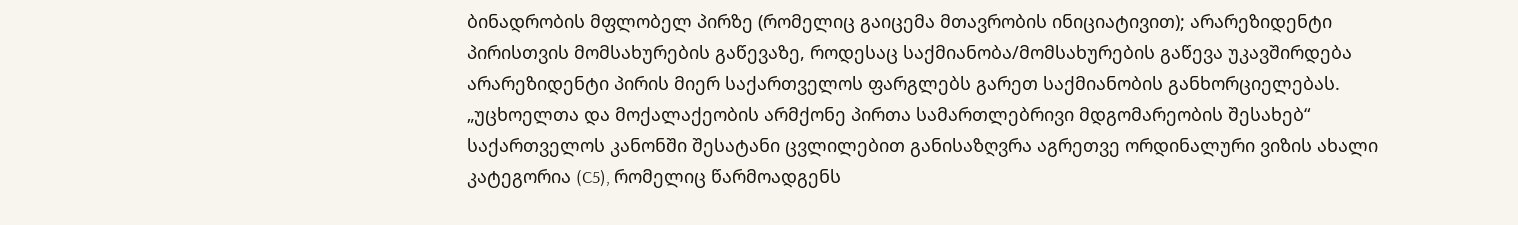ბინადრობის მფლობელ პირზე (რომელიც გაიცემა მთავრობის ინიციატივით); არარეზიდენტი პირისთვის მომსახურების გაწევაზე, როდესაც საქმიანობა/მომსახურების გაწევა უკავშირდება არარეზიდენტი პირის მიერ საქართველოს ფარგლებს გარეთ საქმიანობის განხორციელებას.
„უცხოელთა და მოქალაქეობის არმქონე პირთა სამართლებრივი მდგომარეობის შესახებ“ საქართველოს კანონში შესატანი ცვლილებით განისაზღვრა აგრეთვე ორდინალური ვიზის ახალი კატეგორია (C5), რომელიც წარმოადგენს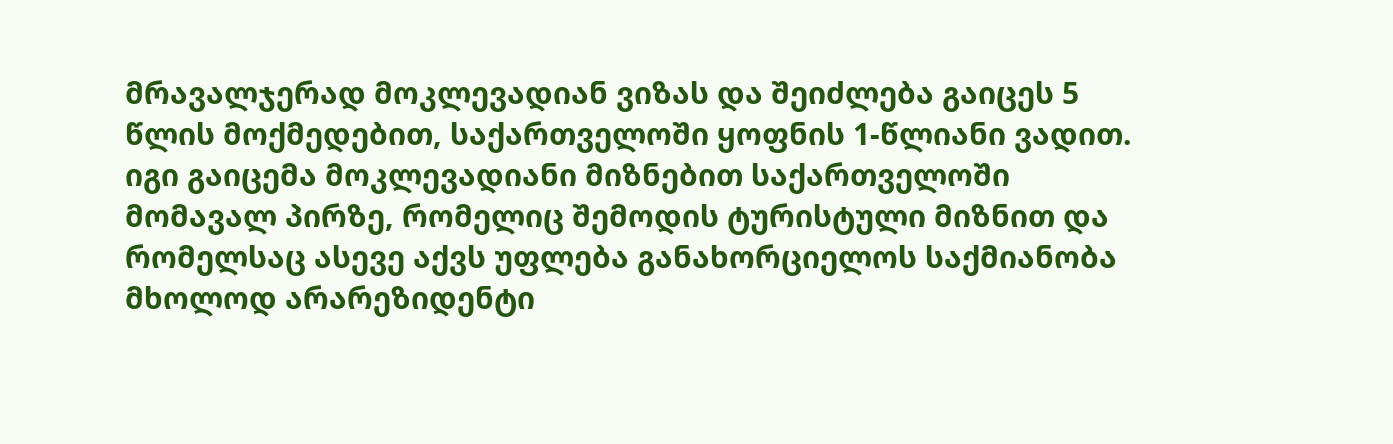მრავალჯერად მოკლევადიან ვიზას და შეიძლება გაიცეს 5 წლის მოქმედებით, საქართველოში ყოფნის 1-წლიანი ვადით. იგი გაიცემა მოკლევადიანი მიზნებით საქართველოში მომავალ პირზე, რომელიც შემოდის ტურისტული მიზნით და რომელსაც ასევე აქვს უფლება განახორციელოს საქმიანობა მხოლოდ არარეზიდენტი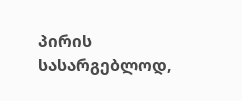პირის სასარგებლოდ,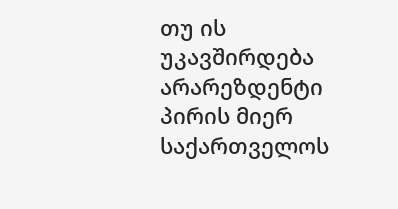თუ ის უკავშირდება არარეზდენტი პირის მიერ საქართველოს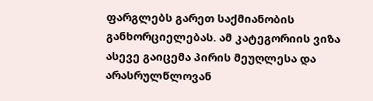ფარგლებს გარეთ საქმიანობის განხორციელებას. ამ კატეგორიის ვიზა ასევე გაიცემა პირის მეუღლესა და არასრულწლოვან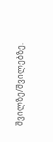შვილზე/შვილებზე.